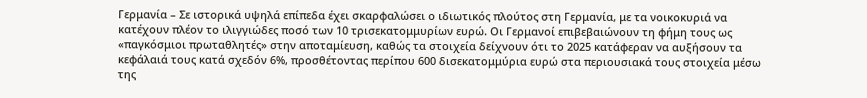Γερμανία – Σε ιστορικά υψηλά επίπεδα έχει σκαρφαλώσει ο ιδιωτικός πλούτος στη Γερμανία, με τα νοικοκυριά να κατέχουν πλέον το ιλιγγιώδες ποσό των 10 τρισεκατομμυρίων ευρώ. Οι Γερμανοί επιβεβαιώνουν τη φήμη τους ως «παγκόσμιοι πρωταθλητές» στην αποταμίευση, καθώς τα στοιχεία δείχνουν ότι το 2025 κατάφεραν να αυξήσουν τα κεφάλαιά τους κατά σχεδόν 6%, προσθέτοντας περίπου 600 δισεκατομμύρια ευρώ στα περιουσιακά τους στοιχεία μέσω της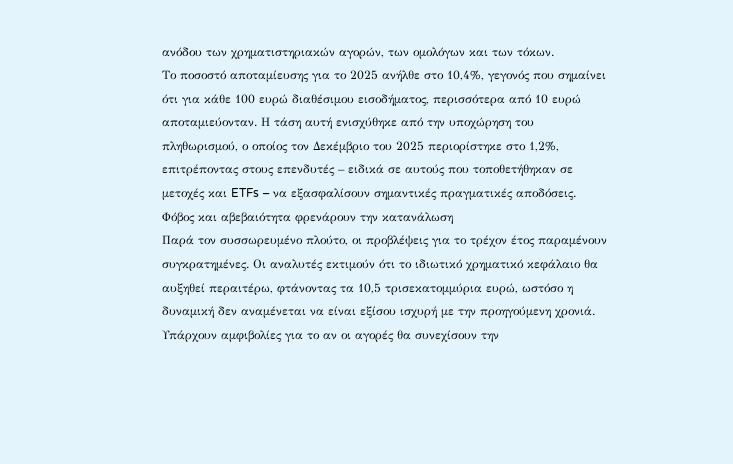ανόδου των χρηματιστηριακών αγορών, των ομολόγων και των τόκων.
Το ποσοστό αποταμίευσης για το 2025 ανήλθε στο 10,4%, γεγονός που σημαίνει ότι για κάθε 100 ευρώ διαθέσιμου εισοδήματος, περισσότερα από 10 ευρώ αποταμιεύονταν. Η τάση αυτή ενισχύθηκε από την υποχώρηση του πληθωρισμού, ο οποίος τον Δεκέμβριο του 2025 περιορίστηκε στο 1,2%, επιτρέποντας στους επενδυτές – ειδικά σε αυτούς που τοποθετήθηκαν σε μετοχές και ETFs – να εξασφαλίσουν σημαντικές πραγματικές αποδόσεις.
Φόβος και αβεβαιότητα φρενάρουν την κατανάλωση
Παρά τον συσσωρευμένο πλούτο, οι προβλέψεις για το τρέχον έτος παραμένουν συγκρατημένες. Οι αναλυτές εκτιμούν ότι το ιδιωτικό χρηματικό κεφάλαιο θα αυξηθεί περαιτέρω, φτάνοντας τα 10,5 τρισεκατομμύρια ευρώ, ωστόσο η δυναμική δεν αναμένεται να είναι εξίσου ισχυρή με την προηγούμενη χρονιά. Υπάρχουν αμφιβολίες για το αν οι αγορές θα συνεχίσουν την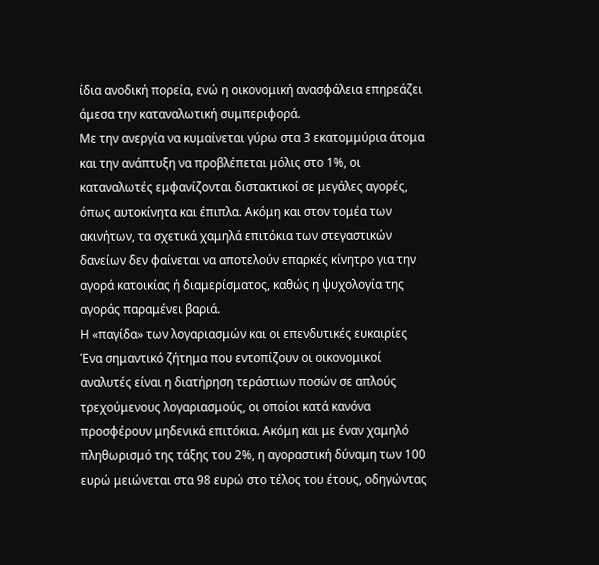ίδια ανοδική πορεία, ενώ η οικονομική ανασφάλεια επηρεάζει άμεσα την καταναλωτική συμπεριφορά.
Με την ανεργία να κυμαίνεται γύρω στα 3 εκατομμύρια άτομα και την ανάπτυξη να προβλέπεται μόλις στο 1%, οι καταναλωτές εμφανίζονται διστακτικοί σε μεγάλες αγορές, όπως αυτοκίνητα και έπιπλα. Ακόμη και στον τομέα των ακινήτων, τα σχετικά χαμηλά επιτόκια των στεγαστικών δανείων δεν φαίνεται να αποτελούν επαρκές κίνητρο για την αγορά κατοικίας ή διαμερίσματος, καθώς η ψυχολογία της αγοράς παραμένει βαριά.
Η «παγίδα» των λογαριασμών και οι επενδυτικές ευκαιρίες
Ένα σημαντικό ζήτημα που εντοπίζουν οι οικονομικοί αναλυτές είναι η διατήρηση τεράστιων ποσών σε απλούς τρεχούμενους λογαριασμούς, οι οποίοι κατά κανόνα προσφέρουν μηδενικά επιτόκια. Ακόμη και με έναν χαμηλό πληθωρισμό της τάξης του 2%, η αγοραστική δύναμη των 100 ευρώ μειώνεται στα 98 ευρώ στο τέλος του έτους, οδηγώντας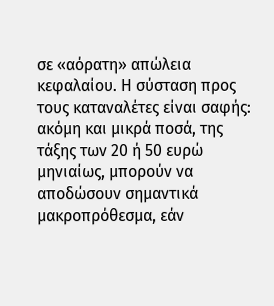σε «αόρατη» απώλεια κεφαλαίου. Η σύσταση προς τους καταναλέτες είναι σαφής: ακόμη και μικρά ποσά, της τάξης των 20 ή 50 ευρώ μηνιαίως, μπορούν να αποδώσουν σημαντικά μακροπρόθεσμα, εάν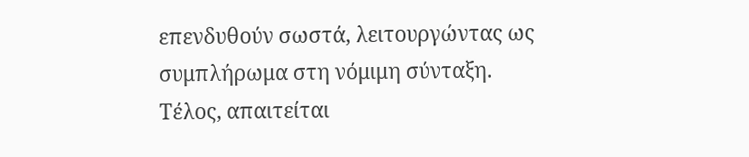επενδυθούν σωστά, λειτουργώντας ως συμπλήρωμα στη νόμιμη σύνταξη.
Τέλος, απαιτείται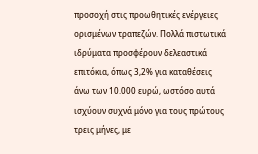προσοχή στις προωθητικές ενέργειες ορισμένων τραπεζών. Πολλά πιστωτικά ιδρύματα προσφέρουν δελεαστικά επιτόκια, όπως 3,2% για καταθέσεις άνω των 10.000 ευρώ, ωστόσο αυτά ισχύουν συχνά μόνο για τους πρώτους τρεις μήνες, με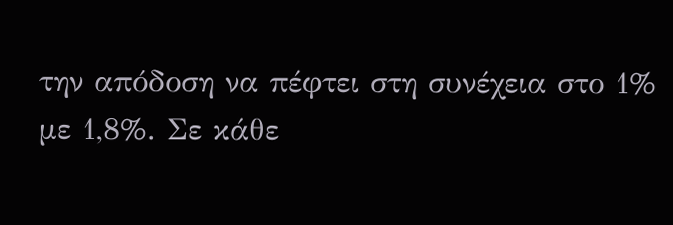την απόδοση να πέφτει στη συνέχεια στο 1% με 1,8%. Σε κάθε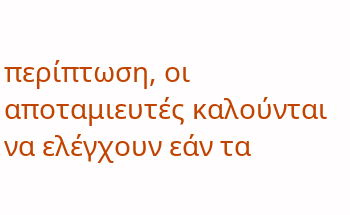περίπτωση, οι αποταμιευτές καλούνται να ελέγχουν εάν τα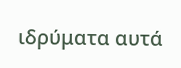ιδρύματα αυτά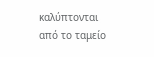καλύπτονται από το ταμείο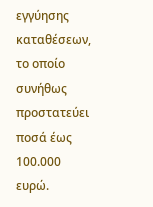εγγύησης καταθέσεων, το οποίο συνήθως προστατεύει ποσά έως 100.000 ευρώ.